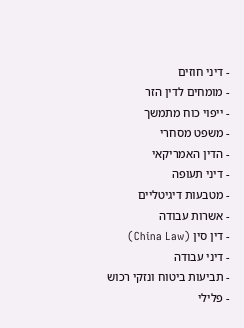- דיני חוזים
- מומחים לדין הזר
- ייפוי כוח מתמשך
- משפט מסחרי
- הדין האמריקאי
- דיני תעופה
- מטבעות דיגיטליים
- אשרות עבודה
- דין סין (China Law)
- דיני עבודה
- תביעות ביטוח ונזקי רכוש
- פלילי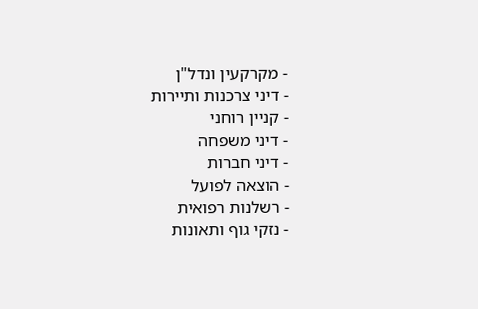- מקרקעין ונדל"ן
- דיני צרכנות ותיירות
- קניין רוחני
- דיני משפחה
- דיני חברות
- הוצאה לפועל
- רשלנות רפואית
- נזקי גוף ותאונות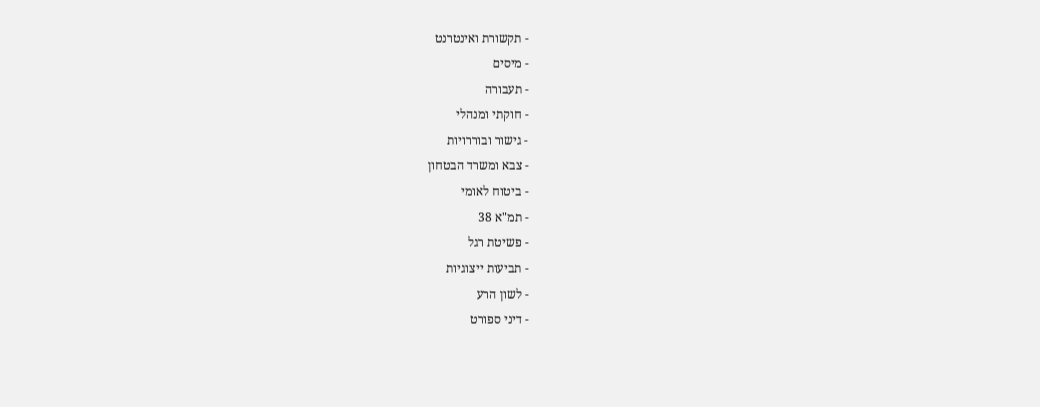- תקשורת ואינטרנט
- מיסים
- תעבורה
- חוקתי ומנהלי
- גישור ובוררויות
- צבא ומשרד הבטחון
- ביטוח לאומי
- תמ"א 38
- פשיטת רגל
- תביעות ייצוגיות
- לשון הרע
- דיני ספורט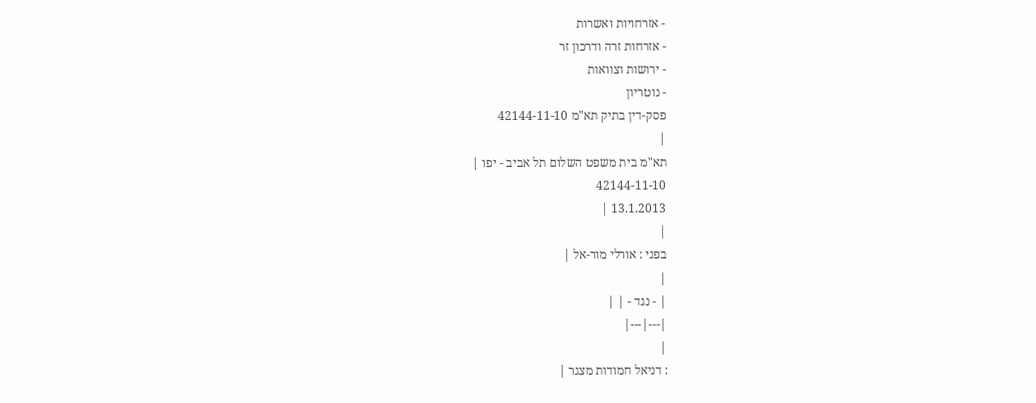- אזרחויות ואשרות
- אזרחות זרה ודרכון זר
- ירושות וצוואות
- נוטריון
פסק-דין בתיק תא"מ 42144-11-10
|
תא"מ בית משפט השלום תל אביב - יפו |
42144-11-10
13.1.2013 |
|
בפני : אורלי מור-אל |
|
| - נגד - | |
|---|---|
|
: דניאל חמודות מצגר |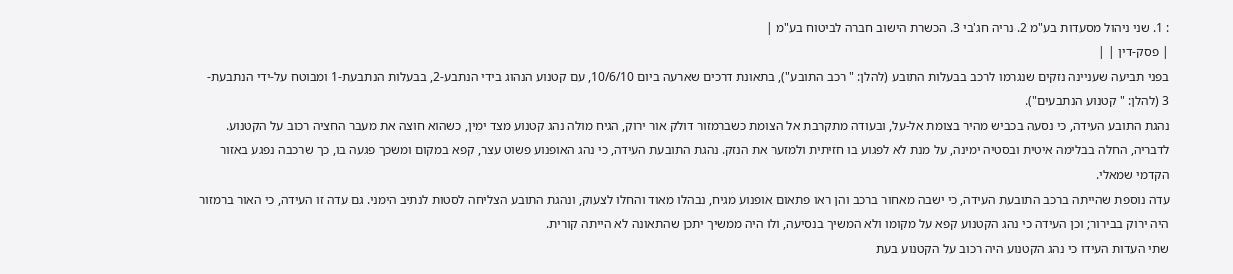: 1. שני ניהול מסעדות בע"מ 2. נריה חג'בי 3. הכשרת הישוב חברה לביטוח בע"מ |
| פסק-דין | |
בפני תביעה שעניינה נזקים שנגרמו לרכב בבעלות התובע (להלן: " רכב התובע"), בתאונת דרכים שארעה ביום 10/6/10, עם קטנוע הנהוג בידי הנתבע-2, בבעלות הנתבעת-1 ומבוטח על-ידי הנתבעת- 3 (להלן: " קטנוע הנתבעים").
נהגת התובע העידה, כי נסעה בכביש מהיר בצומת אל-על, ובעודה מתקרבת אל הצומת כשברמזור דולק אור ירוק, הגיח מולה נהג קטנוע מצד ימין, כשהוא חוצה את מעבר החציה רכוב על הקטנוע. לדבריה, החלה בבלימה איטית ובסטיה ימינה, על מנת לא לפגוע בו חזיתית ולמזער את הנזק. נהגת התובעת העידה, כי נהג האופנוע פשוט עצר, קפא במקום ומשכך פגעה בו, כך שרכבה נפגע באזור הקדמי שמאלי.
עדה נוספת שהייתה ברכב התובעת העידה, כי ישבה מאחור ברכב והן ראו פתאום אופנוע מגיח, נבהלו מאוד והחלו לצעוק, ונהגת התובע הצליחה לסטות לנתיב הימני. גם עדה זו העידה, כי האור ברמזור היה ירוק בבירור; וכן העידה כי נהג הקטנוע קפא על מקומו ולא המשיך בנסיעה, ולו היה ממשיך יתכן שהתאונה לא הייתה קורית.
שתי העדות העידו כי נהג הקטנוע היה רכוב על הקטנוע בעת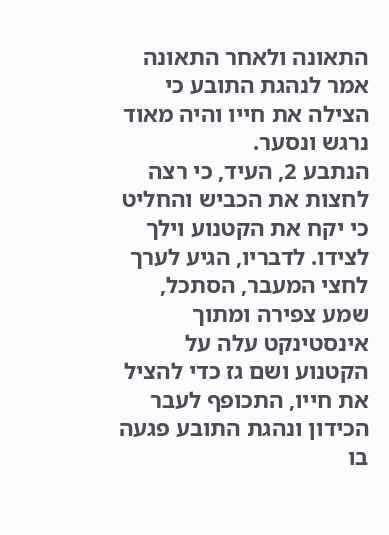התאונה ולאחר התאונה אמר לנהגת התובע כי הצילה את חייו והיה מאוד נרגש ונסער.
הנתבע 2, העיד, כי רצה לחצות את הכביש והחליט כי יקח את הקטנוע וילך לצידו. לדבריו, הגיע לערך לחצי המעבר, הסתכל, שמע צפירה ומתוך אינסטינקט עלה על הקטנוע ושם גז כדי להציל את חייו, התכופף לעבר הכידון ונהגת התובע פגעה בו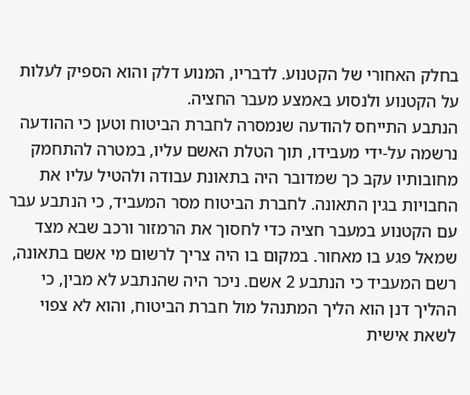בחלק האחורי של הקטנוע. לדבריו, המנוע דלק והוא הספיק לעלות על הקטנוע ולנסוע באמצע מעבר החציה.
הנתבע התייחס להודעה שנמסרה לחברת הביטוח וטען כי ההודעה נרשמה על-ידי מעבידו, תוך הטלת האשם עליו, במטרה להתחמק מחובותיו עקב כך שמדובר היה בתאונת עבודה ולהטיל עליו את החבויות בגין התאונה. לחברת הביטוח מסר המעביד, כי הנתבע עבר עם הקטנוע במעבר חציה כדי לחסוך את הרמזור ורכב שבא מצד שמאל פגע בו מאחור. במקום בו היה צריך לרשום מי אשם בתאונה, רשם המעביד כי הנתבע 2 אשם. ניכר היה שהנתבע לא מבין, כי ההליך דנן הוא הליך המתנהל מול חברת הביטוח, והוא לא צפוי לשאת אישית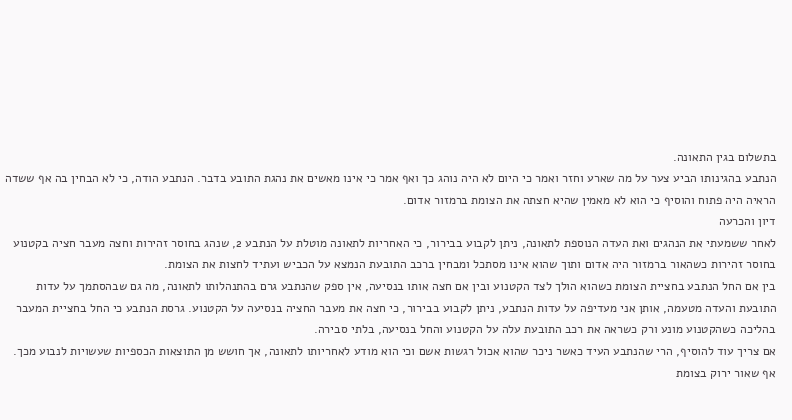בתשלום בגין התאונה.
הנתבע בהגינותו הביע צער על מה שארע וחזר ואמר כי היום לא היה נוהג כך ואף אמר כי אינו מאשים את נהגת התובע בדבר. הנתבע הודה, כי לא הבחין בה אף ששדה הראיה היה פתוח והוסיף כי הוא לא מאמין שהיא חצתה את הצומת ברמזור אדום.
דיון והכרעה
לאחר ששמעתי את הנהגים ואת העדה הנוספת לתאונה, ניתן לקבוע בבירור, כי האחריות לתאונה מוטלת על הנתבע 2, שנהג בחוסר זהירות וחצה מעבר חציה בקטנוע בחוסר זהירות כשהאור ברמזור היה אדום ותוך שהוא אינו מסתכל ומבחין ברכב התובעת הנמצא על הכביש ועתיד לחצות את הצומת.
בין אם החל הנתבע בחציית הצומת כשהוא הולך לצד הקטנוע ובין אם חצה אותו בנסיעה, אין ספק שהנתבע גרם בהתנהלותו לתאונה, מה גם שבהסתמך על עדות התובעת והעדה מטעמה, אותן אני מעדיפה על עדות הנתבע, ניתן לקבוע בבירור, כי חצה את מעבר החציה בנסיעה על הקטנוע. גרסת הנתבע כי החל בחציית המעבר בהליכה כשהקטנוע מונע ורק כשראה את רכב התובעת עלה על הקטנוע והחל בנסיעה, בלתי סבירה.
אם צריך עוד להוסיף, הרי שהנתבע העיד כאשר ניכר שהוא אכול רגשות אשם וכי הוא מודע לאחריותו לתאונה, אך חושש מן התוצאות הכספיות שעשויות לנבוע מכך.
אף שאור ירוק בצומת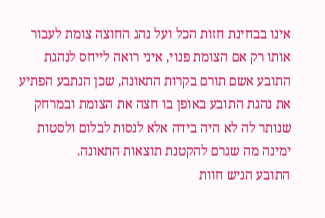אינו בבחינת חזות הכל ועל נהג החוצה צומת לעבור אותו רק אם הצומת פנוי, איני רואה לייחס לנהגת התובע אשם תורם בקרות התאונה, שכן הנתבע הפתיע את נהגת התובע באופן בו חצה את הצומת ובמרחק שנותר לה לא היה בידה אלא לנסות לבלום ולסטות ימינה מה שגרם להקטנת תוצאות התאונה.
התובע הגיש חוות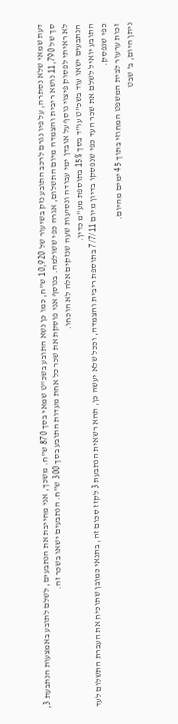דעת שמאי שלא נסתרה, על פיו נגרם לרכב התובע נזק בשיעור של 10,920 ש"ח, כמו כן נשא התובע בשכ"ט שמאי בסך 870 ש"ח. משכך, אני מחייבת את הנתבעים, לשלם לתובע באמצעות הנתבעת 3, סך של 11,790 נושא ריבית והצמדה מיום התשלום, אגרה כפי ששולמה. בנוסף אני פוסקת את שכר כל אחת מעדות התובע בסך 300 ש"ח. הנתבעים ישאו בשכר זה.
לא ראיתי לפסוק פיצוי נוסף על אובדן ימי עבודה ונסיעות שעה שנזקים אלה לא הוכחו.
הנתבעים ישאו עוד בשכ"ט עו"ד בסך 15% בתוספת מע"מ כדין.
התובע יואיל לשלם את שכר העד כפי שנפסקו בדיון מיום 7/7/11 בתוספת ריבית והצמדה, וככל שלא יעשה כן, תהא רשאית הנתבעת 3 לקזז סכום זה, בתנאי כמובן שתוכיח את העברת התשלום לעד כפי שנפסק.
זכות ערעור לבית המשפט המחוזי בתוך 45 ימים מהיום.
ניתן היום, ב' שבט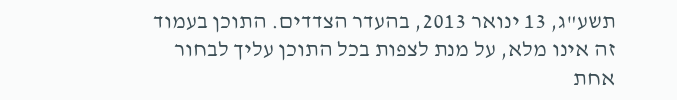תשע"ג, 13 ינואר 2013, בהעדר הצדדים. התוכן בעמוד זה אינו מלא, על מנת לצפות בכל התוכן עליך לבחור אחת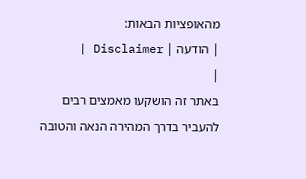מהאופציות הבאות:
| הודעה | Disclaimer |
|
באתר זה הושקעו מאמצים רבים להעביר בדרך המהירה הנאה והטובה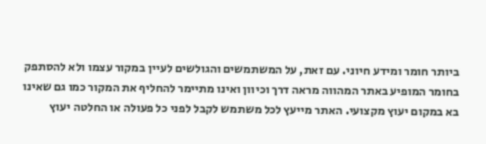ביותר חומר ומידע חיוני. עם זאת, על המשתמשים והגולשים לעיין במקור עצמו ולא להסתפק בחומר המופיע באתר המהווה מראה דרך וכיוון ואינו מתיימר להחליף את המקור כמו גם שאינו בא במקום יעוץ מקצועי. האתר מייעץ לכל משתמש לקבל לפני כל פעולה או החלטה יעוץ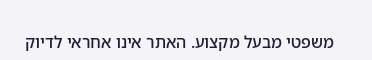משפטי מבעל מקצוע. האתר אינו אחראי לדיוק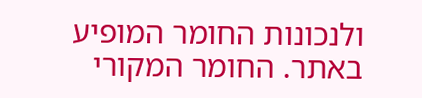ולנכונות החומר המופיע באתר. החומר המקורי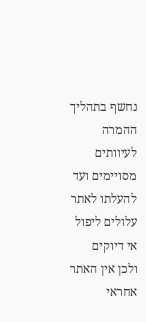נחשף בתהליך ההמרה לעיוותים מסויימים ועד להעלתו לאתר עלולים ליפול אי דיוקים ולכן אין האתר אחראי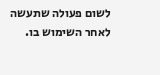לשום פעולה שתעשה לאחר השימוש בו.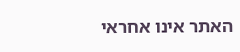האתר אינו אחראי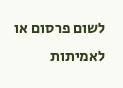לשום פרסום או לאמיתות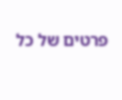פרטים של כל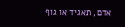אדם, תאגיד או גוף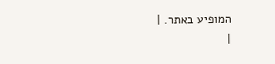המופיע באתר. |
|